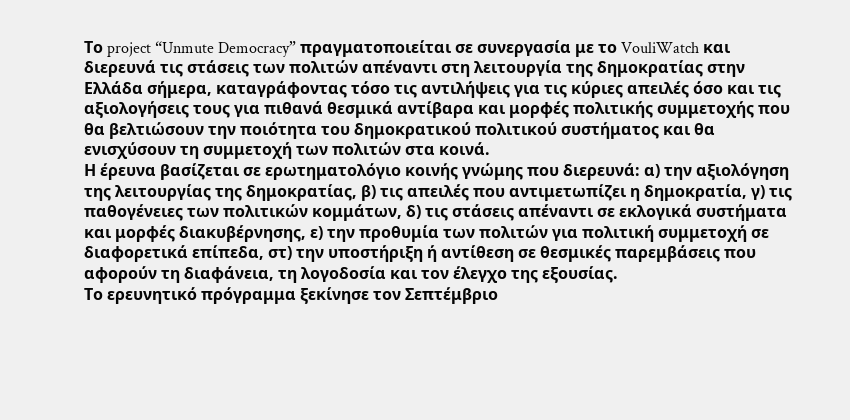Το project “Unmute Democracy” πραγματοποιείται σε συνεργασία με το VouliWatch και διερευνά τις στάσεις των πολιτών απέναντι στη λειτουργία της δημοκρατίας στην Ελλάδα σήμερα, καταγράφοντας τόσο τις αντιλήψεις για τις κύριες απειλές όσο και τις αξιολογήσεις τους για πιθανά θεσμικά αντίβαρα και μορφές πολιτικής συμμετοχής που θα βελτιώσουν την ποιότητα του δημοκρατικού πολιτικού συστήματος και θα ενισχύσουν τη συμμετοχή των πολιτών στα κοινά.
Η έρευνα βασίζεται σε ερωτηματολόγιο κοινής γνώμης που διερευνά: α) την αξιολόγηση της λειτουργίας της δημοκρατίας, β) τις απειλές που αντιμετωπίζει η δημοκρατία, γ) τις παθογένειες των πολιτικών κομμάτων, δ) τις στάσεις απέναντι σε εκλογικά συστήματα και μορφές διακυβέρνησης, ε) την προθυμία των πολιτών για πολιτική συμμετοχή σε διαφορετικά επίπεδα, στ) την υποστήριξη ή αντίθεση σε θεσμικές παρεμβάσεις που αφορούν τη διαφάνεια, τη λογοδοσία και τον έλεγχο της εξουσίας.
Το ερευνητικό πρόγραμμα ξεκίνησε τον Σεπτέμβριο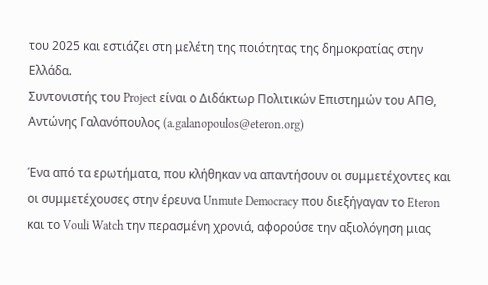του 2025 και εστιάζει στη μελέτη της ποιότητας της δημοκρατίας στην Ελλάδα.
Συντονιστής του Project είναι ο Διδάκτωρ Πολιτικών Επιστημών του ΑΠΘ, Αντώνης Γαλανόπουλος (a.galanopoulos@eteron.org)

Ένα από τα ερωτήματα, που κλήθηκαν να απαντήσουν οι συμμετέχοντες και οι συμμετέχουσες στην έρευνα Unmute Democracy που διεξήγαγαν το Eteron και το Vouli Watch την περασμένη χρονιά, αφορούσε την αξιολόγηση μιας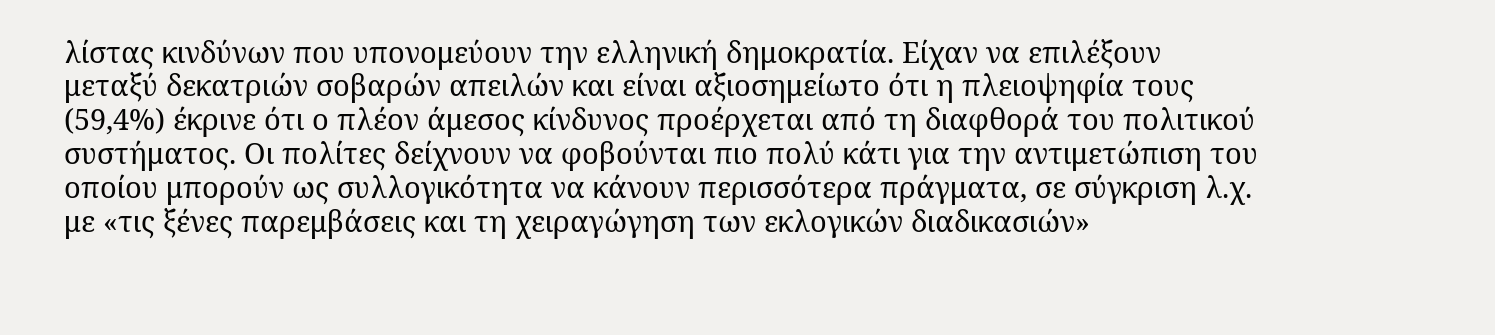λίστας κινδύνων που υπονομεύουν την ελληνική δημοκρατία. Είχαν να επιλέξουν μεταξύ δεκατριών σοβαρών απειλών και είναι αξιοσημείωτο ότι η πλειοψηφία τους (59,4%) έκρινε ότι ο πλέον άμεσος κίνδυνος προέρχεται από τη διαφθορά του πολιτικού συστήματος. Οι πολίτες δείχνουν να φοβούνται πιο πολύ κάτι για την αντιμετώπιση του οποίου μπορούν ως συλλογικότητα να κάνουν περισσότερα πράγματα, σε σύγκριση λ.χ. με «τις ξένες παρεμβάσεις και τη χειραγώγηση των εκλογικών διαδικασιών»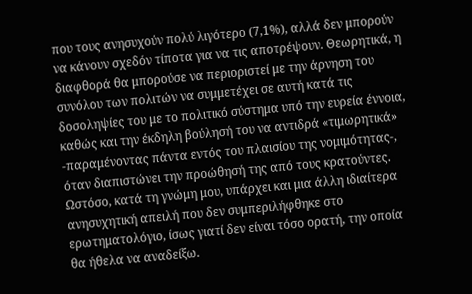που τους ανησυχούν πολύ λιγότερο (7,1%), αλλά δεν μπορούν να κάνουν σχεδόν τίποτα για να τις αποτρέψουν. Θεωρητικά, η διαφθορά θα μπορούσε να περιοριστεί με την άρνηση του συνόλου των πολιτών να συμμετέχει σε αυτή κατά τις δοσοληψίες του με το πολιτικό σύστημα υπό την ευρεία έννοια, καθώς και την έκδηλη βούλησή του να αντιδρά «τιμωρητικά» -παραμένοντας πάντα εντός του πλαισίου της νομιμότητας-, όταν διαπιστώνει την προώθησή της από τους κρατούντες. Ωστόσο, κατά τη γνώμη μου, υπάρχει και μια άλλη ιδιαίτερα ανησυχητική απειλή που δεν συμπεριλήφθηκε στο ερωτηματολόγιο, ίσως γιατί δεν είναι τόσο ορατή, την οποία θα ήθελα να αναδείξω.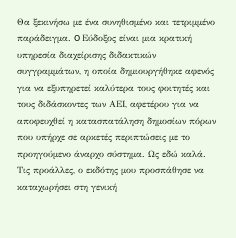Θα ξεκινήσω με ένα συνηθισμένο και τετριμμένο παράδειγμα. O Εύδοξος είναι μια κρατική υπηρεσία διαχείρισης διδακτικών συγγραμμάτων, η οποία δημιουργήθηκε αφενός για να εξυπηρετεί καλύτερα τους φοιτητές και τους διδάσκοντες των ΑΕΙ, αφετέρου για να αποφευχθεί η κατασπατάληση δημοσίων πόρων που υπήρχε σε αρκετές περιπτώσεις με το προηγούμενο άναρχο σύστημα. Ως εδώ καλά. Τις προάλλες, ο εκδότης μου προσπάθησε να καταχωρήσει στη γενική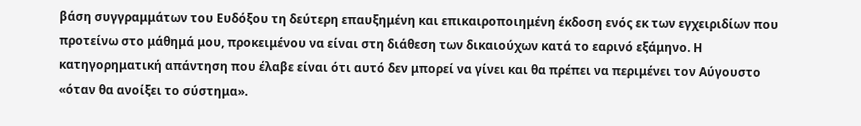βάση συγγραμμάτων του Ευδόξου τη δεύτερη επαυξημένη και επικαιροποιημένη έκδοση ενός εκ των εγχειριδίων που προτείνω στο μάθημά μου, προκειμένου να είναι στη διάθεση των δικαιούχων κατά το εαρινό εξάμηνο. Η κατηγορηματική απάντηση που έλαβε είναι ότι αυτό δεν μπορεί να γίνει και θα πρέπει να περιμένει τον Αύγουστο «όταν θα ανοίξει το σύστημα».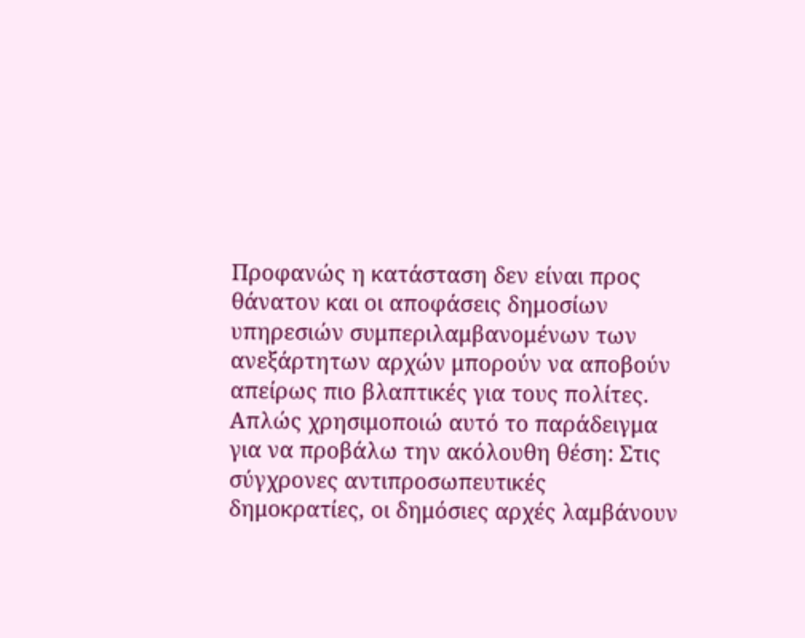Προφανώς η κατάσταση δεν είναι προς θάνατον και οι αποφάσεις δημοσίων υπηρεσιών συμπεριλαμβανομένων των ανεξάρτητων αρχών μπορούν να αποβούν απείρως πιο βλαπτικές για τους πολίτες. Απλώς χρησιμοποιώ αυτό το παράδειγμα για να προβάλω την ακόλουθη θέση: Στις σύγχρονες αντιπροσωπευτικές δημοκρατίες, οι δημόσιες αρχές λαμβάνουν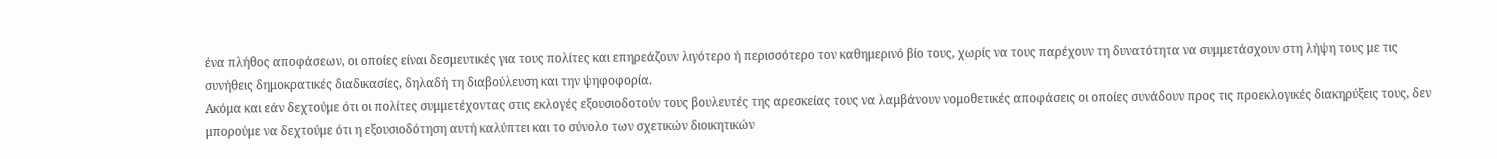ένα πλήθος αποφάσεων, οι οποίες είναι δεσμευτικές για τους πολίτες και επηρεάζουν λιγότερο ή περισσότερο τον καθημερινό βίο τους, χωρίς να τους παρέχουν τη δυνατότητα να συμμετάσχουν στη λήψη τους με τις συνήθεις δημοκρατικές διαδικασίες, δηλαδή τη διαβούλευση και την ψηφοφορία.
Ακόμα και εάν δεχτούμε ότι οι πολίτες συμμετέχοντας στις εκλογές εξουσιοδοτούν τους βουλευτές της αρεσκείας τους να λαμβάνουν νομοθετικές αποφάσεις οι οποίες συνάδουν προς τις προεκλογικές διακηρύξεις τους, δεν μπορούμε να δεχτούμε ότι η εξουσιοδότηση αυτή καλύπτει και το σύνολο των σχετικών διοικητικών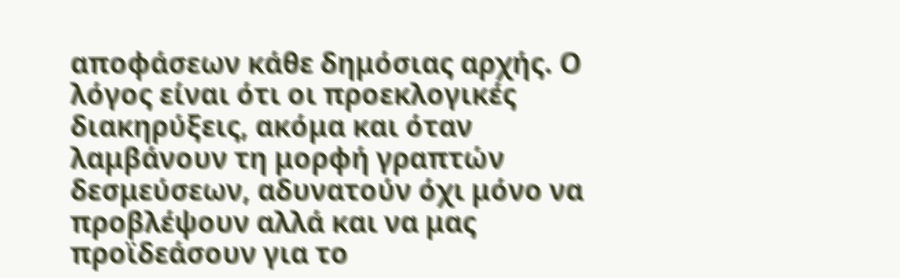αποφάσεων κάθε δημόσιας αρχής. Ο λόγος είναι ότι οι προεκλογικές διακηρύξεις, ακόμα και όταν λαμβάνουν τη μορφή γραπτών δεσμεύσεων, αδυνατούν όχι μόνο να προβλέψουν αλλά και να μας προϊδεάσουν για το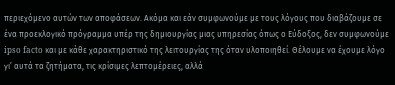περιεχόμενο αυτών των αποφάσεων. Ακόμα και εάν συμφωνούμε με τους λόγους που διαβάζουμε σε ένα προεκλογικό πρόγραμμα υπέρ της δημιουργίας μιας υπηρεσίας όπως ο Εύδοξος, δεν συμφωνούμε ipso facto και με κάθε χαρακτηριστικό της λειτουργίας της όταν υλοποιηθεί. Θέλουμε να έχουμε λόγο γι’ αυτά τα ζητήματα, τις κρίσιμες λεπτομέρειες, αλλά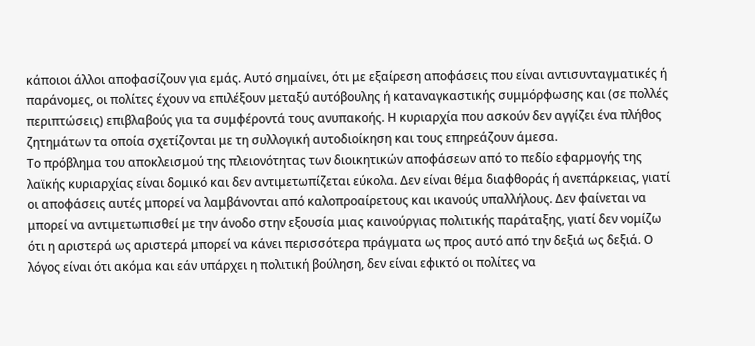κάποιοι άλλοι αποφασίζουν για εμάς. Αυτό σημαίνει, ότι με εξαίρεση αποφάσεις που είναι αντισυνταγματικές ή παράνομες, οι πολίτες έχουν να επιλέξουν μεταξύ αυτόβουλης ή καταναγκαστικής συμμόρφωσης και (σε πολλές περιπτώσεις) επιβλαβούς για τα συμφέροντά τους ανυπακοής. Η κυριαρχία που ασκούν δεν αγγίζει ένα πλήθος ζητημάτων τα οποία σχετίζονται με τη συλλογική αυτοδιοίκηση και τους επηρεάζουν άμεσα.
Το πρόβλημα του αποκλεισμού της πλειονότητας των διοικητικών αποφάσεων από το πεδίο εφαρμογής της λαϊκής κυριαρχίας είναι δομικό και δεν αντιμετωπίζεται εύκολα. Δεν είναι θέμα διαφθοράς ή ανεπάρκειας, γιατί οι αποφάσεις αυτές μπορεί να λαμβάνονται από καλοπροαίρετους και ικανούς υπαλλήλους. Δεν φαίνεται να μπορεί να αντιμετωπισθεί με την άνοδο στην εξουσία μιας καινούργιας πολιτικής παράταξης, γιατί δεν νομίζω ότι η αριστερά ως αριστερά μπορεί να κάνει περισσότερα πράγματα ως προς αυτό από την δεξιά ως δεξιά. Ο λόγος είναι ότι ακόμα και εάν υπάρχει η πολιτική βούληση, δεν είναι εφικτό οι πολίτες να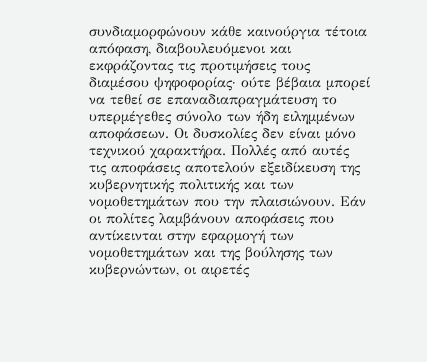συνδιαμορφώνουν κάθε καινούργια τέτοια απόφαση, διαβουλευόμενοι και εκφράζοντας τις προτιμήσεις τους διαμέσου ψηφοφορίας· ούτε βέβαια μπορεί να τεθεί σε επαναδιαπραγμάτευση το υπερμέγεθες σύνολο των ήδη ειλημμένων αποφάσεων. Οι δυσκολίες δεν είναι μόνο τεχνικού χαρακτήρα. Πολλές από αυτές τις αποφάσεις αποτελούν εξειδίκευση της κυβερνητικής πολιτικής και των νομοθετημάτων που την πλαισιώνουν. Εάν οι πολίτες λαμβάνουν αποφάσεις που αντίκεινται στην εφαρμογή των νομοθετημάτων και της βούλησης των κυβερνώντων, οι αιρετές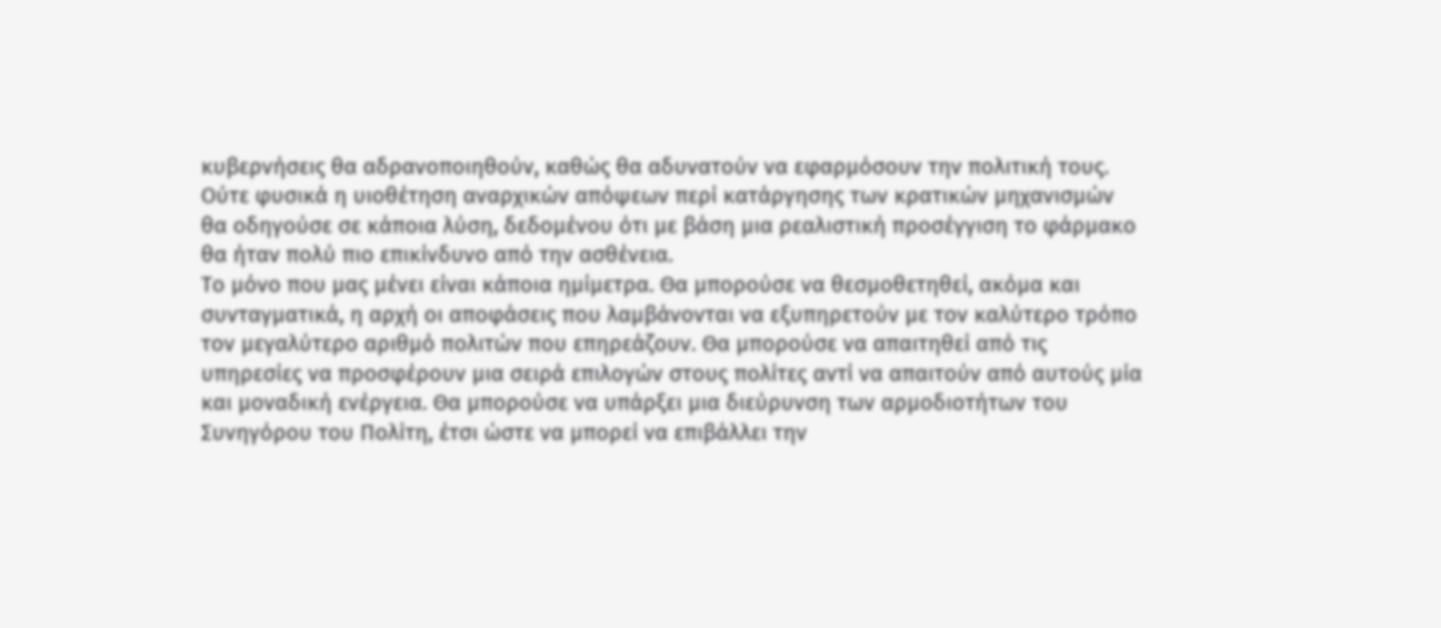κυβερνήσεις θα αδρανοποιηθούν, καθώς θα αδυνατούν να εφαρμόσουν την πολιτική τους. Ούτε φυσικά η υιοθέτηση αναρχικών απόψεων περί κατάργησης των κρατικών μηχανισμών θα οδηγούσε σε κάποια λύση, δεδομένου ότι με βάση μια ρεαλιστική προσέγγιση το φάρμακο θα ήταν πολύ πιο επικίνδυνο από την ασθένεια.
Το μόνο που μας μένει είναι κάποια ημίμετρα. Θα μπορούσε να θεσμοθετηθεί, ακόμα και συνταγματικά, η αρχή οι αποφάσεις που λαμβάνονται να εξυπηρετούν με τον καλύτερο τρόπο τον μεγαλύτερο αριθμό πολιτών που επηρεάζουν. Θα μπορούσε να απαιτηθεί από τις υπηρεσίες να προσφέρουν μια σειρά επιλογών στους πολίτες αντί να απαιτούν από αυτούς μία και μοναδική ενέργεια. Θα μπορούσε να υπάρξει μια διεύρυνση των αρμοδιοτήτων του Συνηγόρου του Πολίτη, έτσι ώστε να μπορεί να επιβάλλει την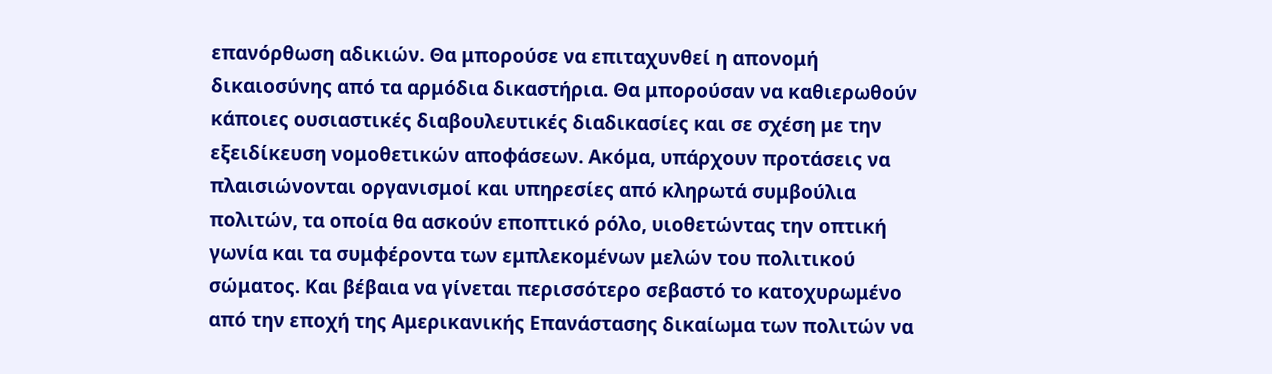επανόρθωση αδικιών. Θα μπορούσε να επιταχυνθεί η απονομή δικαιοσύνης από τα αρμόδια δικαστήρια. Θα μπορούσαν να καθιερωθούν κάποιες ουσιαστικές διαβουλευτικές διαδικασίες και σε σχέση με την εξειδίκευση νομοθετικών αποφάσεων. Ακόμα, υπάρχουν προτάσεις να πλαισιώνονται οργανισμοί και υπηρεσίες από κληρωτά συμβούλια πολιτών, τα οποία θα ασκούν εποπτικό ρόλο, υιοθετώντας την οπτική γωνία και τα συμφέροντα των εμπλεκομένων μελών του πολιτικού σώματος. Και βέβαια να γίνεται περισσότερο σεβαστό το κατοχυρωμένο από την εποχή της Αμερικανικής Επανάστασης δικαίωμα των πολιτών να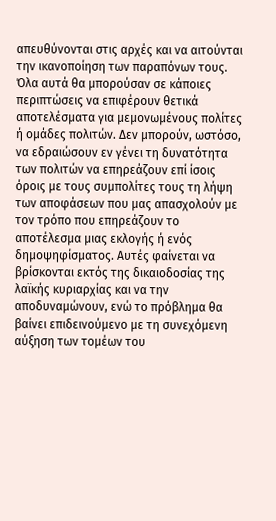απευθύνονται στις αρχές και να αιτούνται την ικανοποίηση των παραπόνων τους.
Όλα αυτά θα μπορούσαν σε κάποιες περιπτώσεις να επιφέρουν θετικά αποτελέσματα για μεμονωμένους πολίτες ή ομάδες πολιτών. Δεν μπορούν, ωστόσο, να εδραιώσουν εν γένει τη δυνατότητα των πολιτών να επηρεάζουν επί ίσοις όροις με τους συμπολίτες τους τη λήψη των αποφάσεων που μας απασχολούν με τον τρόπο που επηρεάζουν το αποτέλεσμα μιας εκλογής ή ενός δημοψηφίσματος. Αυτές φαίνεται να βρίσκονται εκτός της δικαιοδοσίας της λαϊκής κυριαρχίας και να την αποδυναμώνουν, ενώ το πρόβλημα θα βαίνει επιδεινούμενο με τη συνεχόμενη αύξηση των τομέων του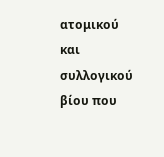ατομικού και συλλογικού βίου που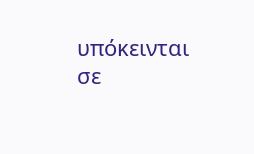υπόκεινται σε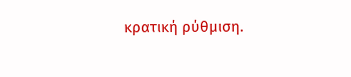κρατική ρύθμιση.